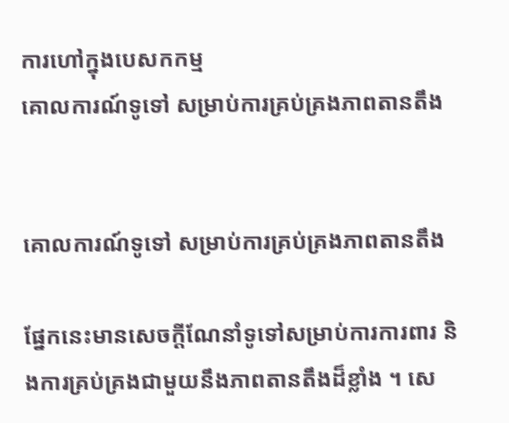ការហៅក្នុងបេសកកម្ម
គោលការណ៍ទូទៅ សម្រាប់ការគ្រប់គ្រងភាពតានតឹង


គោលការណ៍ទូទៅ សម្រាប់ការគ្រប់គ្រងភាពតានតឹង

ផ្នែកនេះមានសេចក្ដីណែនាំទូទៅសម្រាប់ការការពារ និងការគ្រប់គ្រងជាមួយនឹងភាពតានតឹងដ៏ខ្លាំង ។ សេ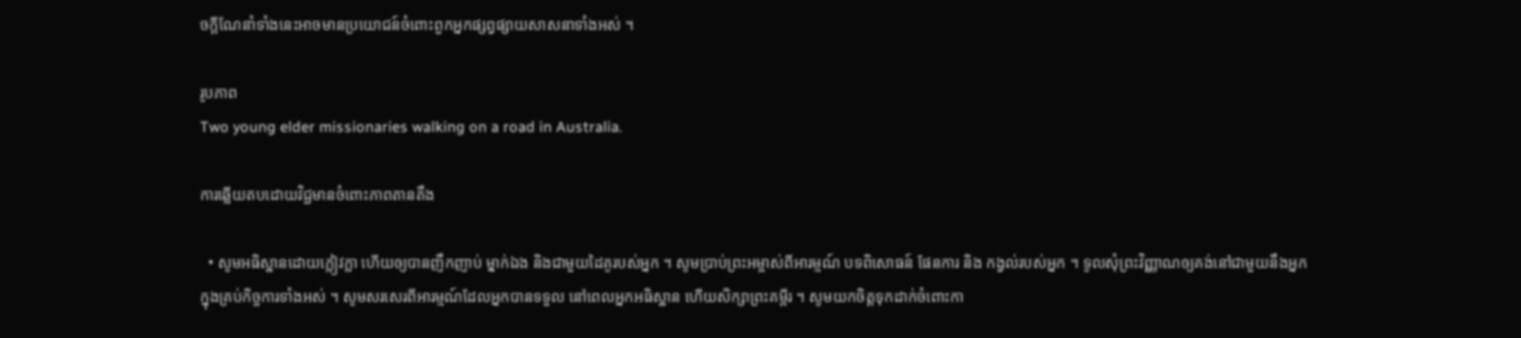ចក្ដីណែនាំទាំងនេះអាចមានប្រយោជន៍ចំពោះពួកអ្នកផ្សព្វផ្សាយសាសនាទាំងអស់ ។

រូបភាព
Two young elder missionaries walking on a road in Australia.

ការឆ្លើយតបដោយវិជ្ជមានចំពោះភាពតានតឹង

  • សូមអធិស្ឋានដោយក្លៀវក្លា ហើយឲ្យបានញឹកញាប់ ម្នាក់ឯង និងជាមួយដៃគូរបស់អ្នក ។ សូមប្រាប់ព្រះអម្ចាស់ពីអារម្មណ៍ បទពិសោធន៍ ផែនការ និង កង្វល់របស់អ្នក ។ ទូលសុំព្រះវិញ្ញាណឲ្យគង់នៅជាមួយនឹងអ្នកក្នុងគ្រប់កិច្ចការទាំងអស់ ។ សូមសរសេរពីអារម្មណ៍ដែលអ្នកបានទទួល នៅពេលអ្នកអធិស្ឋាន ហើយសិក្សាព្រះគម្ពីរ ។ សូមយកចិត្តទុកដាក់ចំពោះកា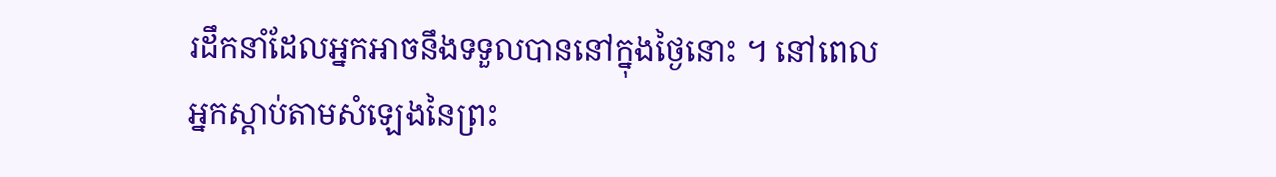រដឹកនាំដែលអ្នកអាចនឹងទទួលបាននៅក្នុងថ្ងៃនោះ ។ នៅពេលអ្នកស្ដាប់តាមសំឡេងនៃព្រះ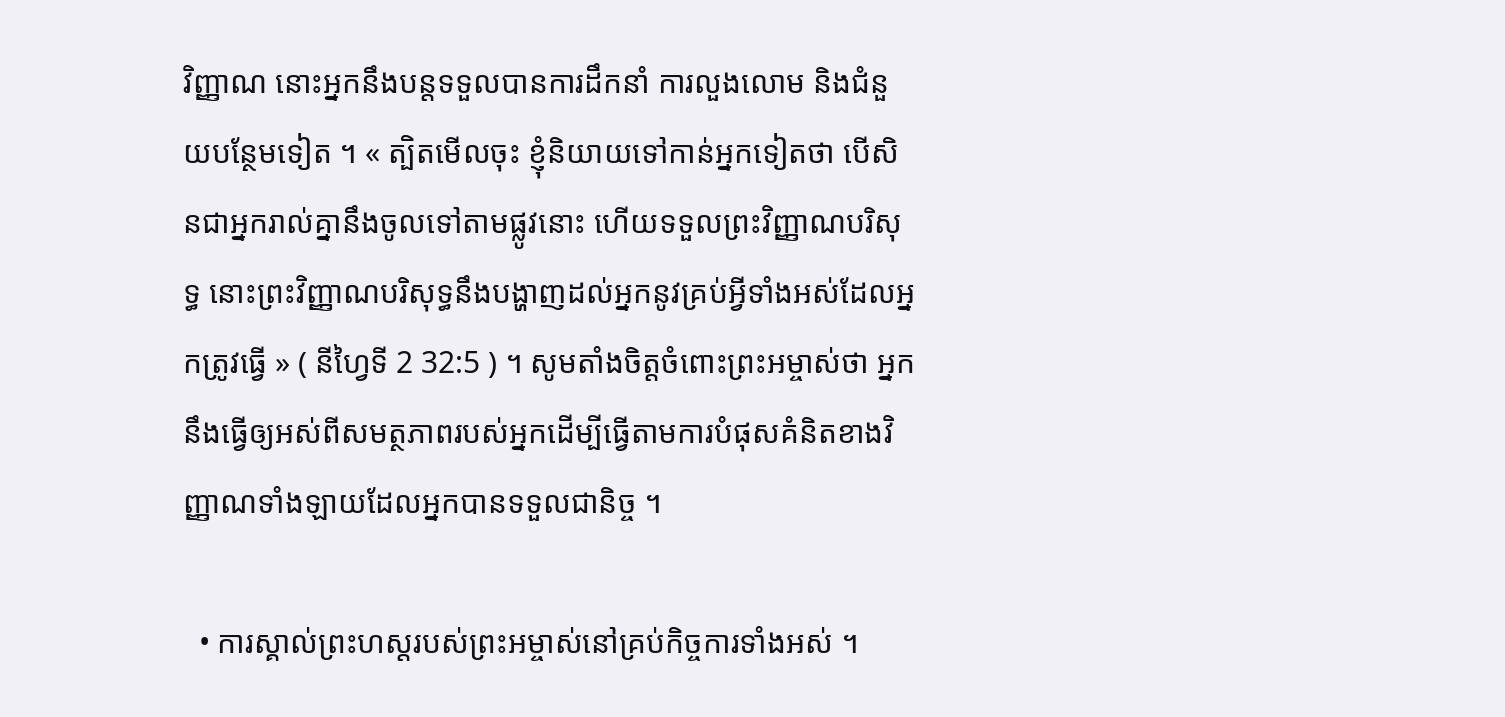វិញ្ញាណ នោះអ្នកនឹងបន្តទទួលបានការដឹកនាំ ការលួងលោម និងជំនួយបន្ថែមទៀត ។ « ត្បិតមើលចុះ ខ្ញុំនិយាយទៅកាន់អ្នកទៀតថា បើសិនជាអ្នករាល់គ្នានឹងចូលទៅតាមផ្លូវនោះ ហើយទទួលព្រះវិញ្ញាណបរិសុទ្ធ នោះព្រះវិញ្ញាណបរិសុទ្ធនឹងបង្ហាញដល់អ្នកនូវគ្រប់អ្វីទាំងអស់ដែលអ្នកត្រូវធ្វើ » ( នីហ្វៃទី 2 32:5 ) ។ សូមតាំងចិត្តចំពោះព្រះអម្ចាស់ថា អ្នកនឹងធ្វើឲ្យអស់ពីសមត្ថភាពរបស់អ្នកដើម្បីធ្វើតាមការបំផុសគំនិតខាងវិញ្ញាណទាំងឡាយដែលអ្នកបានទទួលជានិច្ច ។

  • ការស្គាល់ព្រះហស្ដរបស់ព្រះអម្ចាស់នៅគ្រប់កិច្ចការទាំងអស់ ។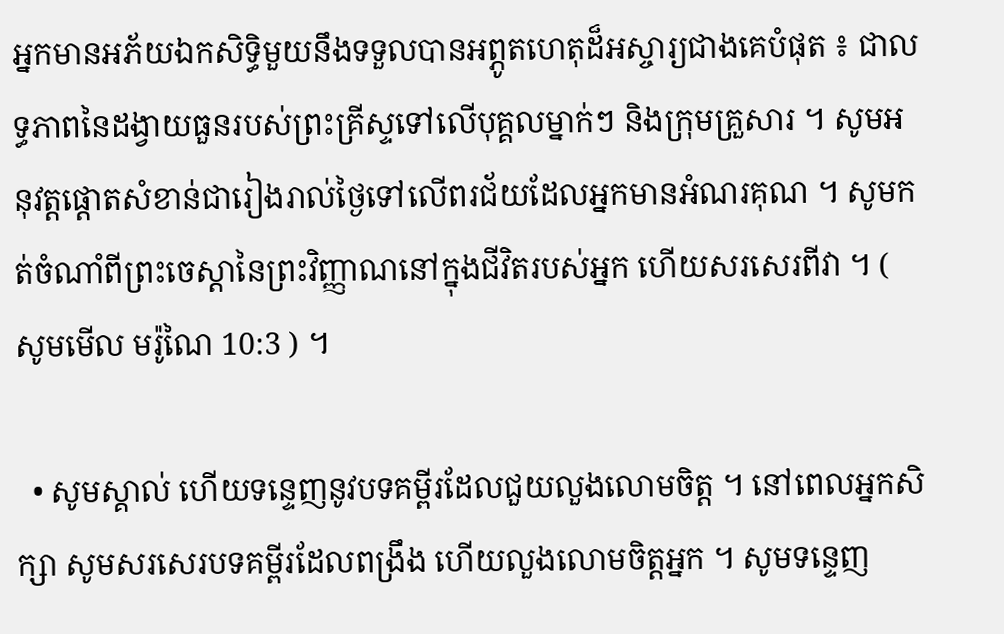អ្នកមានអភ័យឯកសិទ្ធិមួយនឹងទទួលបានអព្ភូតហេតុដ៏អស្ចារ្យជាងគេបំផុត ៖ ជាលទ្ធភាពនៃដង្វាយធួនរបស់ព្រះគ្រីស្ទទៅលើបុគ្គលម្នាក់ៗ និងក្រុមគ្រួសារ ។ សូមអនុវត្តផ្ដោតសំខាន់ជារៀងរាល់ថ្ងៃទៅលើពរជ័យដែលអ្នកមានអំណរគុណ ។ សូមកត់ចំណាំពីព្រះចេស្ដានៃព្រះវិញ្ញាណនៅក្នុងជីវិតរបស់អ្នក ហើយសរសេរពីវា ។ ( សូមមើល មរ៉ូណៃ 10:3 ) ។

  • សូមស្គាល់ ហើយទន្ទេញនូវបទគម្ពីរដែលជួយលួងលោមចិត្ត ។ នៅពេលអ្នកសិក្សា សូមសរសេរបទគម្ពីរដែលពង្រឹង ហើយលួងលោមចិត្តអ្នក ។ សូមទន្ទេញ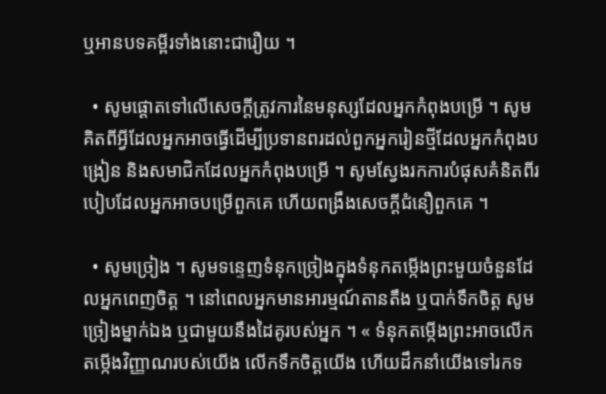ឬអានបទគម្ពីរទាំងនោះជារឿយ ។

  • សូមផ្ដោតទៅលើសេចក្ដីត្រូវការនៃមនុស្សដែលអ្នកកំពុងបម្រើ ។ សូមគិតពីអ្វីដែលអ្នកអាចធ្វើដើម្បីប្រទានពរដល់ពួកអ្នករៀនថ្មីដែលអ្នកកំពុងបង្រៀន និងសមាជិកដែលអ្នកកំពុងបម្រើ ។ សូមស្វែងរកការបំផុសគំនិតពីរបៀបដែលអ្នកអាចបម្រើពួកគេ ហើយពង្រឹងសេចក្ដីជំនឿពួកគេ ។

  • សូមច្រៀង ។ សូមទន្ទេញទំនុកច្រៀងក្នុងទំនុកតម្កើងព្រះមួយចំនួនដែលអ្នកពេញចិត្ត ។ នៅពេលអ្នកមានអារម្មណ៍តានតឹង ឬបាក់ទឹកចិត្ត សូមច្រៀងម្នាក់ឯង ឬជាមួយនឹងដៃគូរបស់អ្នក ។ « ទំនុកតម្កើងព្រះអាចលើកតម្កើងវិញ្ញាណរបស់យើង លើកទឹកចិត្តយើង ហើយដឹកនាំយើងទៅរកទ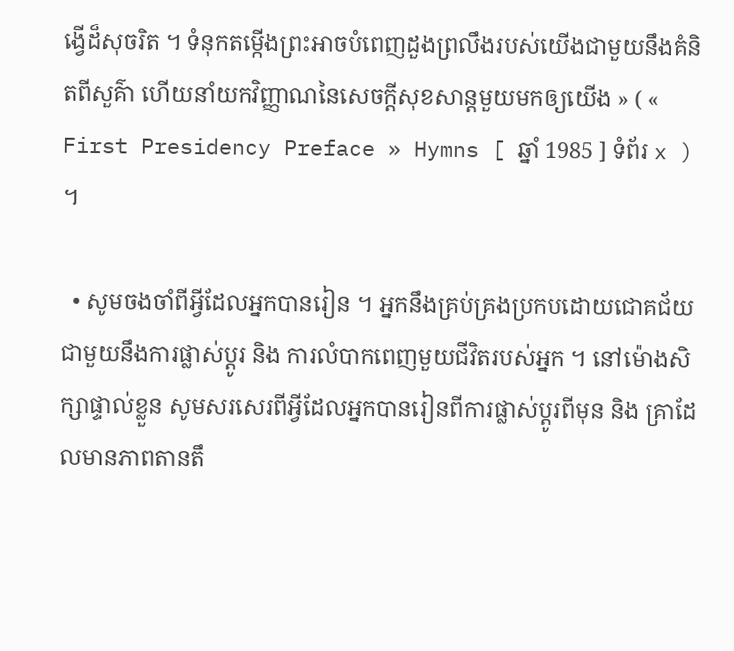ង្វើដ៏សុចរិត ។ ទំនុកតម្កើងព្រះអាចបំពេញដួងព្រលឹងរបស់យើងជាមួយនឹងគំនិតពីសួគ៌ា ហើយនាំយកវិញ្ញាណនៃសេចក្ដីសុខសាន្តមួយមកឲ្យយើង » ( « First Presidency Preface » Hymns [ ឆ្នាំ 1985 ] ទំព័រ x ) ។

  • សូមចងចាំពីអ្វីដែលអ្នកបានរៀន ។ អ្នកនឹងគ្រប់គ្រងប្រកបដោយជោគជ័យជាមួយនឹងការផ្លាស់ប្ដូរ និង ការលំបាកពេញមួយជីវិតរបស់អ្នក ។ នៅម៉ោងសិក្សាផ្ទាល់ខ្លួន សូមសរសេរពីអ្វីដែលអ្នកបានរៀនពីការផ្លាស់ប្ដូរពីមុន និង គ្រាដែលមានភាពតានតឹ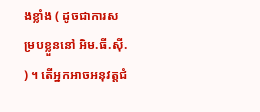ងខ្លាំង ( ដូចជាការសម្របខ្លួននៅ អិម.ធី.ស៊ី. ) ។ តើអ្នកអាចអនុវត្តជំ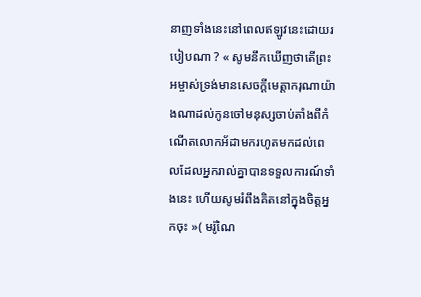នាញទាំងនេះនៅពេលឥឡូវនេះដោយរបៀបណា ? « សូមនឹកឃើញថាតើព្រះអម្ចាស់ទ្រង់មានសេចក្ដីមេត្តាករុណាយ៉ាងណាដល់កូនចៅមនុស្សចាប់តាំងពីកំណើតលោកអ័ដាមករហូតមកដល់ពេលដែលអ្នករាល់គ្នាបានទទួលការណ៍ទាំងនេះ ហើយសូមរំពឹងគិតនៅក្នុងចិត្តអ្នកចុះ »( មរ៉ូណៃ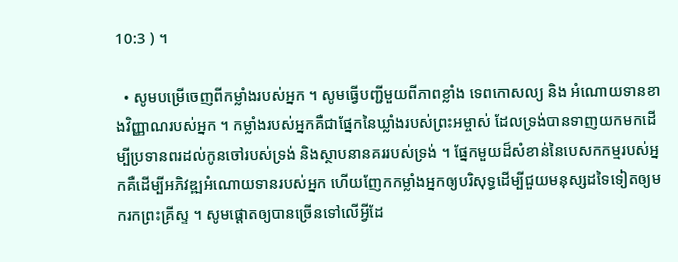10:3 ) ។

  • សូមបម្រើចេញពីកម្លាំងរបស់អ្នក ។ សូមធ្វើបញ្ជីមួយពីភាពខ្លាំង ទេពកោសល្យ និង អំណោយទានខាងវិញ្ញាណរបស់អ្នក ។ កម្លាំងរបស់អ្នកគឺជាផ្នែកនៃឃ្លាំងរបស់ព្រះអម្ចាស់ ដែលទ្រង់បានទាញយកមកដើម្បីប្រទានពរដល់កូនចៅរបស់ទ្រង់ និងស្ថាបនានគររបស់ទ្រង់ ។ ផ្នែកមួយដ៏សំខាន់នៃបេសកកម្មរបស់អ្នកគឺដើម្បីអភិវឌ្ឍអំណោយទានរបស់អ្នក ហើយញែកកម្លាំងអ្នកឲ្យបរិសុទ្ធដើម្បីជួយមនុស្សដទៃទៀតឲ្យមករកព្រះគ្រីស្ទ ។ សូមផ្ដោតឲ្យបានច្រើនទៅលើអ្វីដែ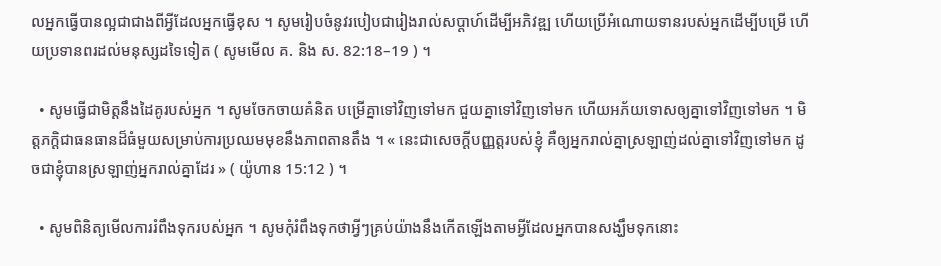លអ្នកធ្វើបានល្អជាជាងពីអ្វីដែលអ្នកធ្វើខុស ។ សូមរៀបចំនូវរបៀបជារៀងរាល់សប្ដាហ៍ដើម្បីអភិវឌ្ឍ ហើយប្រើអំណោយទានរបស់អ្នកដើម្បីបម្រើ ហើយប្រទានពរដល់មនុស្សដទៃទៀត ( សូមមើល គ. និង ស. 82:18–19 ) ។

  • សូមធ្វើជាមិត្តនឹងដៃគូរបស់អ្នក ។ សូមចែកចាយគំនិត បម្រើគ្នាទៅវិញទៅមក ជួយគ្នាទៅវិញទៅមក ហើយអភ័យទោសឲ្យគ្នាទៅវិញទៅមក ។ មិត្តភក្ដិជាធនធានដ៏ធំមួយសម្រាប់ការប្រឈមមុខនឹងភាពតានតឹង ។ « នេះជាសេចក្ដីបញ្ញត្តរបស់ខ្ញុំ គឺឲ្យអ្នករាល់គ្នាស្រឡាញ់ដល់គ្នាទៅវិញទៅមក ដូចជាខ្ញុំបានស្រឡាញ់អ្នករាល់គ្នាដែរ » ( យ៉ូហាន 15:12 ) ។

  • សូមពិនិត្យមើលការរំពឹងទុករបស់អ្នក ។ សូមកុំរំពឹងទុកថាអ្វីៗគ្រប់យ៉ាងនឹងកើតឡើងតាមអ្វីដែលអ្នកបានសង្ឃឹមទុកនោះ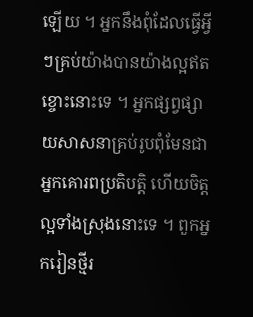ឡើយ ។ អ្នកនឹងពុំដែលធ្វើអ្វីៗគ្រប់យ៉ាងបានយ៉ាងល្អឥតខ្ចោះនោះទេ ។ អ្នកផ្សព្វផ្សាយសាសនាគ្រប់រូបពុំមែនជាអ្នកគោរពប្រតិបត្តិ ហើយចិត្តល្អទាំងស្រុងនោះទេ ។ ពួកអ្នករៀនថ្មីរ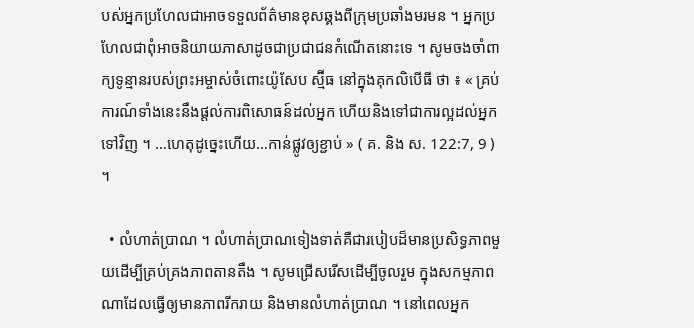បស់អ្នកប្រហែលជាអាចទទួលព័ត៌មានខុសឆ្គងពីក្រុមប្រឆាំងមរមន ។ អ្នកប្រហែលជាពុំអាចនិយាយភាសាដូចជាប្រជាជនកំណើតនោះទេ ។ សូមចងចាំពាក្យទូន្មានរបស់ព្រះអម្ចាស់ចំពោះយ៉ូសែប ស្ម៊ីធ នៅក្នុងគុកលិបើធី ថា ៖ « គ្រប់ការណ៍ទាំងនេះនឹងផ្ដល់ការពិសោធន៍ដល់អ្នក ហើយនិងទៅជាការល្អដល់អ្នកទៅវិញ ។ …ហេតុដូច្នេះហើយ…កាន់ផ្លូវឲ្យខ្ជាប់ » ( គ. និង ស. 122:7, 9 ) ។

  • លំហាត់ប្រាណ ។ លំហាត់ប្រាណទៀងទាត់គឺជារបៀបដ៏មានប្រសិទ្ធភាពមួយដើម្បីគ្រប់គ្រងភាពតានតឹង ។ សូមជ្រើសរើសដើម្បីចូលរួម ក្នុងសកម្មភាពណាដែលធ្វើឲ្យមានភាពរីករាយ និងមានលំហាត់ប្រាណ ។ នៅពេលអ្នក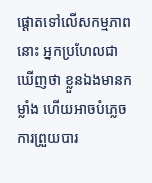ផ្ដោតទៅលើសកម្មភាពនោះ អ្នកប្រហែលជា ឃើញថា ខ្លួនឯងមានកម្លាំង ហើយអាចបំភ្លេចការព្រួយបារ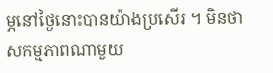ម្ភនៅថ្ងៃនោះបានយ៉ាងប្រសើរ ។ មិនថាសកម្មភាពណាមួយ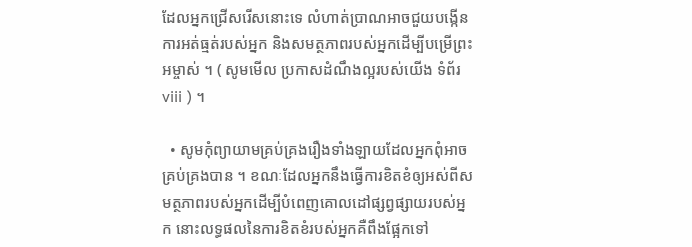ដែលអ្នកជ្រើសរើសនោះទេ លំហាត់ប្រាណអាចជួយបង្កើនការអត់ធ្មត់របស់អ្នក និងសមត្ថភាពរបស់អ្នកដើម្បីបម្រើព្រះអម្ចាស់ ។ ( សូមមើល ប្រកាសដំណឹងល្អរបស់យើង ទំព័រ viii ) ។

  • សូមកុំព្យាយាមគ្រប់គ្រងរឿងទាំងឡាយដែលអ្នកពុំអាចគ្រប់គ្រងបាន ។ ខណៈដែលអ្នកនឹងធ្វើការខិតខំឲ្យអស់ពីសមត្ថភាពរបស់អ្នកដើម្បីបំពេញគោលដៅផ្សព្វផ្សាយរបស់អ្នក នោះលទ្ធផលនៃការខិតខំរបស់អ្នកគឺពឹងផ្អែកទៅ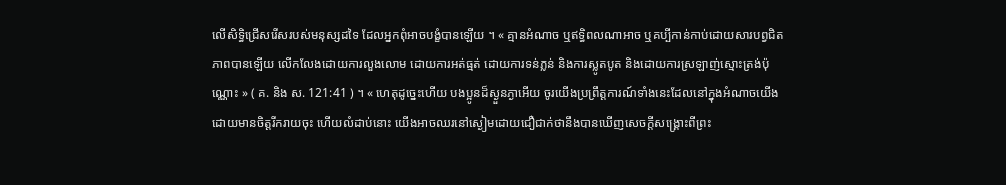លើសិទ្ធិជ្រើសរើសរបស់មនុស្សដទៃ ដែលអ្នកពុំអាចបង្ខំបានឡើយ ។ « គ្មានអំណាច ឬឥទ្ធិពលណាអាច ឬគប្បីកាន់កាប់ដោយសារបព្វជិតភាពបានឡើយ លើកលែងដោយការលួងលោម ដោយការអត់ធ្មត់ ដោយការទន់ភ្លន់ និងការស្លូតបូត និងដោយការស្រឡាញ់ស្មោះត្រង់ប៉ុណ្ណោះ » ( គ. និង ស. 121:41 ) ។ « ហេតុដូច្នេះហើយ បងប្អូនដ៏ស្ងួនភ្ងាអើយ ចូរយើងប្រព្រឹត្តការណ៍ទាំងនេះដែលនៅក្នុងអំណាចយើង ដោយមានចិត្តរីករាយចុះ ហើយលំដាប់នោះ យើងអាចឈរនៅស្ងៀមដោយជឿជាក់ថានឹងបានឃើញសេចក្ដីសង្គ្រោះពីព្រះ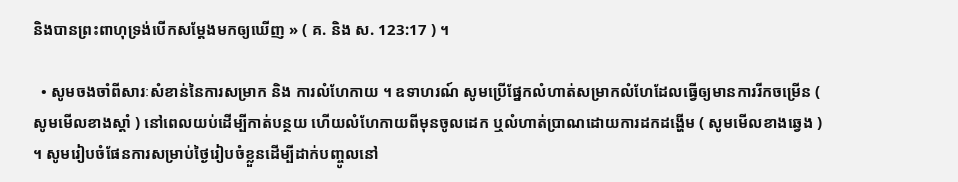និងបានព្រះពាហុទ្រង់បើកសម្ដែងមកឲ្យឃើញ » ( គ. និង ស. 123:17 ) ។

  • សូមចងចាំពីសារៈសំខាន់នៃការសម្រាក និង ការលំហែកាយ ។ ឧទាហរណ៍ សូមប្រើផ្នែកលំហាត់សម្រាកលំហែដែលធ្វើឲ្យមានការរីកចម្រើន ( សូមមើលខាងស្ដាំ ) នៅពេលយប់ដើម្បីកាត់បន្ថយ ហើយលំហែកាយពីមុនចូលដេក ឬលំហាត់ប្រាណដោយការដកដង្ហើម ( សូមមើលខាងឆ្វេង ) ។ សូមរៀបចំផែនការសម្រាប់ថ្ងៃរៀបចំខ្លួនដើម្បីដាក់បញ្ចូលនៅ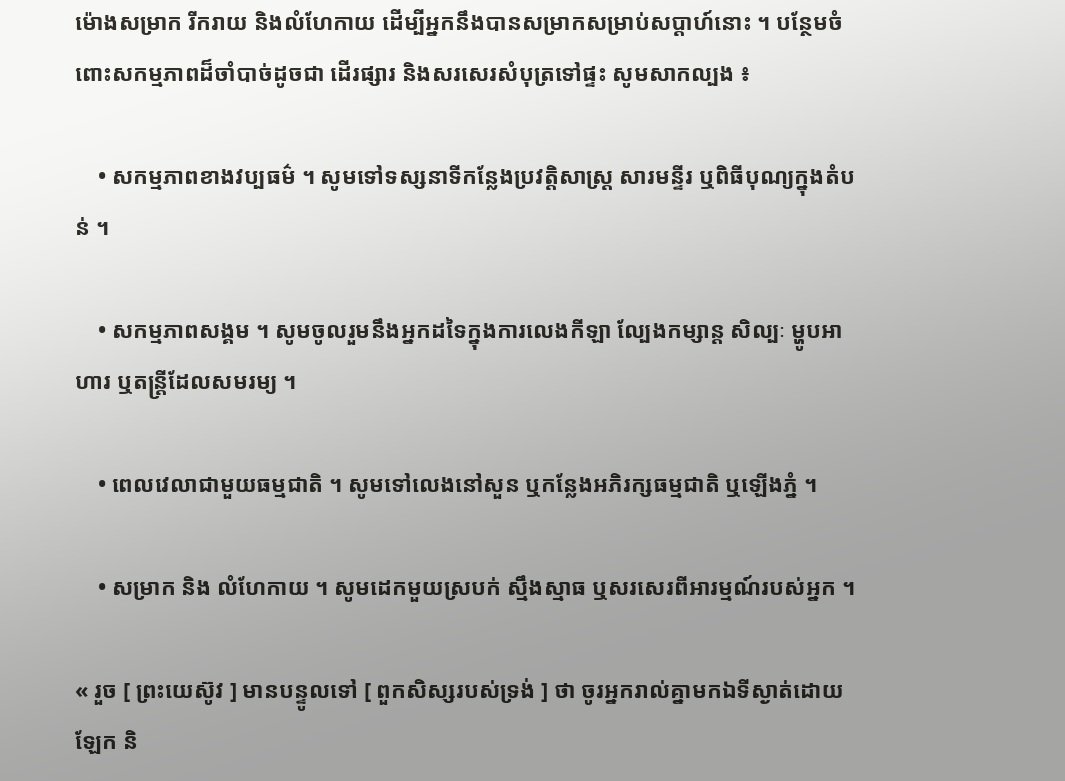ម៉ោងសម្រាក រីករាយ និងលំហែកាយ ដើម្បីអ្នកនឹងបានសម្រាកសម្រាប់សប្ដាហ៍នោះ ។ បន្ថែមចំពោះសកម្មភាពដ៏ចាំបាច់ដូចជា ដើរផ្សារ និងសរសេរសំបុត្រទៅផ្ទះ សូមសាកល្បង ៖

    • សកម្មភាពខាងវប្បធម៌ ។ សូមទៅទស្សនាទីកន្លែងប្រវត្តិសាស្ត្រ សារមន្ទីរ ឬពិធីបុណ្យក្នុងតំបន់ ។

    • សកម្មភាពសង្គម ។ សូមចូលរួមនឹងអ្នកដទៃក្នុងការលេងកីឡា ល្បែងកម្សាន្ត សិល្បៈ ម្ហូបអាហារ ឬតន្ត្រីដែលសមរម្យ ។

    • ពេលវេលាជាមួយធម្មជាតិ ។ សូមទៅលេងនៅសួន ឬកន្លែងអភិរក្សធម្មជាតិ ឬឡើងភ្នំ ។

    • សម្រាក និង លំហែកាយ ។ សូមដេកមួយស្របក់ ស្មឹងស្មាធ ឬសរសេរពីអារម្មណ៍របស់អ្នក ។

« រួច [ ព្រះយេស៊ូវ ] មានបន្ទូលទៅ [ ពួកសិស្សរបស់ទ្រង់ ] ថា ចូរអ្នករាល់គ្នាមកឯទីស្ងាត់ដោយឡែក និ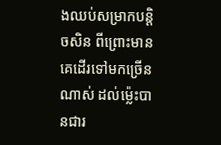ងឈប់សម្រាកបន្តិចសិន ពីព្រោះមានគេដើរទៅមកច្រើនណាស់ ដល់ម្ល៉េះបានជារ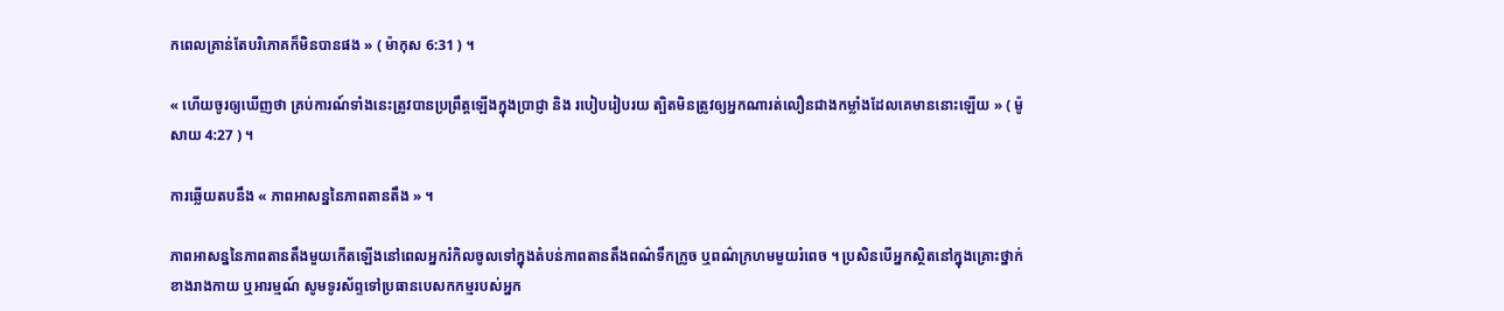កពេលគ្រាន់តែបរិភោគក៏មិនបានផង » ( ម៉ាកុស 6:31 ) ។

« ហើយចូរឲ្យឃើញថា គ្រប់ការណ៍ទាំងនេះត្រូវបានប្រព្រឹត្តឡើងក្នុងប្រាជ្ញា និង របៀបរៀបរយ ត្បិតមិនត្រូវឲ្យអ្នកណារត់លឿនជាងកម្លាំងដែលគេមាននោះឡើយ » ( ម៉ូសាយ 4:27 ) ។

ការឆ្លើយតបនឹង « ភាពអាសន្ននៃភាពតានតឹង » ។

ភាពអាសន្ននៃភាពតានតឹងមួយកើតឡើងនៅពេលអ្នករំកិលចូលទៅក្នុងតំបន់ភាពតានតឹងពណ៌ទឹកក្រូច ឬពណ៌ក្រហមមួយរំពេច ។ ប្រសិនបើអ្នកស្ថិតនៅក្នុងគ្រោះថ្នាក់ខាងរាងកាយ ឬអារម្មណ៍ សូមទូរស័ព្ទទៅប្រធានបេសកកម្មរបស់អ្នក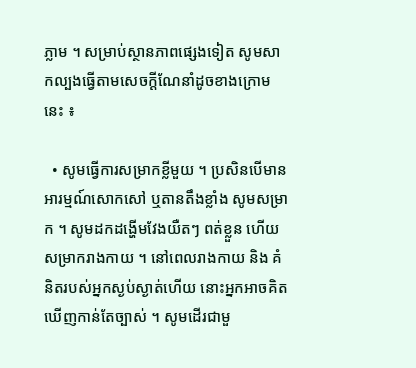ភ្លាម ។ សម្រាប់ស្ថានភាពផ្សេងទៀត សូមសាកល្បងធ្វើតាមសេចក្ដីណែនាំដូចខាងក្រោមនេះ ៖

  • សូមធ្វើការសម្រាកខ្លីមួយ ។ ប្រសិនបើមានអារម្មណ៍សោកសៅ ឬតានតឹងខ្លាំង សូមសម្រាក ។ សូមដកដង្ហើមវែងយឺតៗ ពត់ខ្លួន ហើយសម្រាករាងកាយ ។ នៅពេលរាងកាយ និង គំនិតរបស់អ្នកស្ងប់ស្ងាត់ហើយ នោះអ្នកអាចគិតឃើញកាន់តែច្បាស់ ។ សូមដើរជាមួ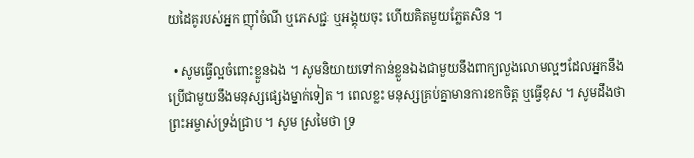យដៃគូរបស់អ្នក ញ៉ាំចំណី ឬភេសជ្ជៈ ឬអង្គុយចុះ ហើយគិតមួយភ្លែតសិន ។

  • សូមធ្វើល្អចំពោះខ្លួនឯង ។ សូមនិយាយទៅកាន់ខ្លួនឯងជាមួយនឹងពាក្យលួងលោមល្អៗដែលអ្នកនឹងប្រើជាមួយនឹងមនុស្សផ្សេងម្នាក់ទៀត ។ ពេលខ្លះ មនុស្សគ្រប់គ្នាមានការខកចិត្ត ឬធ្វើខុស ។ សូមដឹងថា ព្រះអម្ចាស់ទ្រង់ជ្រាប ។ សូម ស្រមៃថា ទ្រ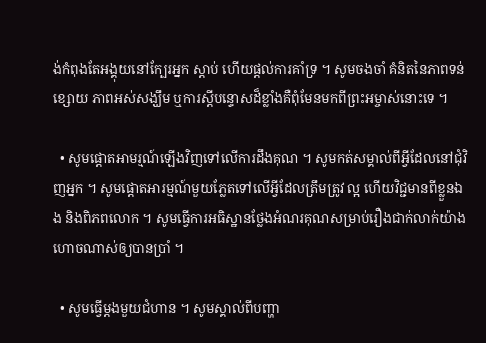ង់កំពុងតែអង្គុយនៅក្បែរអ្នក ស្ដាប់ ហើយផ្ដល់ការគាំទ្រ ។ សូមចងចាំ គំនិតនៃភាពទន់ខ្សោយ ភាពអស់សង្ឃឹម ឬការស្ដីបន្ទោសដ៏ខ្លាំងគឺពុំមែនមកពីព្រះអម្ចាស់នោះទេ ។

  • សូមផ្ដោតអាមរ្មណ៍ឡើងវិញទៅលើការដឹងគុណ ។ សូមកត់សម្គាល់ពីអ្វីដែលនៅជុំវិញអ្នក ។ សូមផ្ដោតអារម្មណ៍មួយភ្លែតទៅលើអ្វីដែលត្រឹមត្រូវ ល្អ ហើយវិជ្ជមានពីខ្លួនឯង និងពិភពលោក ។ សូមធ្វើការអធិស្ឋានថ្លែងអំណរគុណសម្រាប់រឿងជាក់លាក់យ៉ាងហោចណាស់ឲ្យបានប្រាំ ។

  • សូមធ្វើម្ដងមួយជំហាន ។ សូមស្គាល់ពីបញ្ហា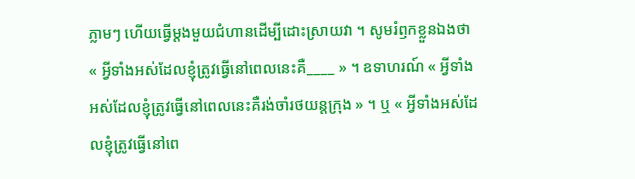ភ្លាមៗ ហើយធ្វើម្ដងមួយជំហានដើម្បីដោះស្រាយវា ។ សូមរំឭកខ្លួនឯងថា « អ្វីទាំងអស់ដែលខ្ញុំត្រូវធ្វើនៅពេលនេះគឺ____ » ។ ឧទាហរណ៍ « អ្វីទាំងអស់ដែលខ្ញុំត្រូវធ្វើនៅពេលនេះគឺរង់ចាំរថយន្តក្រុង » ។ ឬ « អ្វីទាំងអស់ដែលខ្ញុំត្រូវធ្វើនៅពេ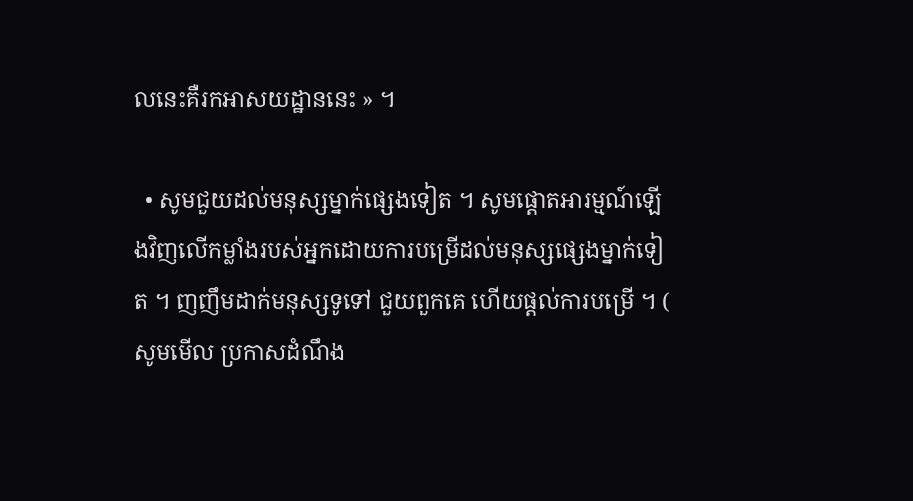លនេះគឺរកអាសយដ្ឋាននេះ » ។

  • សូមជួយដល់មនុស្សម្នាក់ផ្សេងទៀត ។ សូមផ្ដោតអារម្មណ៍ឡើងវិញលើកម្លាំងរបស់អ្នកដោយការបម្រើដល់មនុស្សផ្សេងម្នាក់ទៀត ។ ញញឹមដាក់មនុស្សទូទៅ ជួយពួកគេ ហើយផ្ដល់ការបម្រើ ។ ( សូមមើល ប្រកាសដំណឹង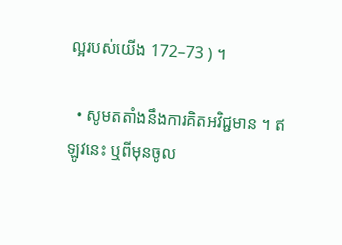ល្អរបស់យើង 172–73 ) ។

  • សូមតតាំងនឹងការគិតអវិជ្ជមាន ។ ឥឡូវនេះ ឬពីមុនចូល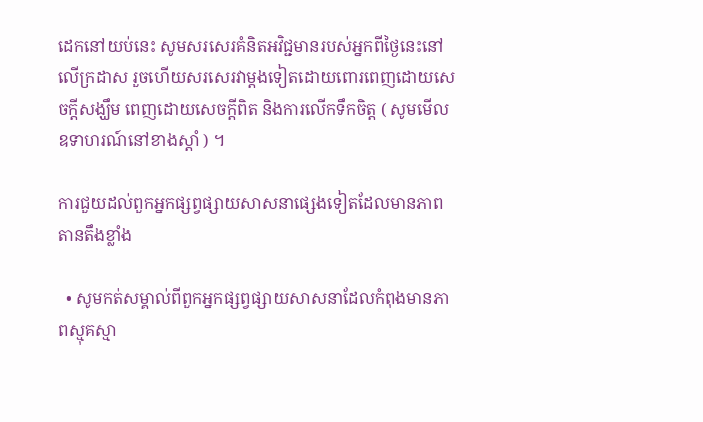ដេកនៅយប់នេះ សូមសរសេរគំនិតអវិជ្ជមានរបស់អ្នកពីថ្ងៃនេះនៅលើក្រដាស រួចហើយសរសេរវាម្ដងទៀតដោយពោរពេញដោយសេចក្ដីសង្ឃឹម ពេញដោយសេចក្ដីពិត និងការលើកទឹកចិត្ត ( សូមមើលឧទាហរណ៍នៅខាងស្ដាំ ) ។

ការជួយដល់ពួកអ្នកផ្សព្វផ្សាយសាសនាផ្សេងទៀតដែលមានភាពតានតឹងខ្លាំង

  • សូមកត់សម្គាល់ពីពួកអ្នកផ្សព្វផ្សាយសាសនាដែលកំពុងមានភាពស្មុគស្មា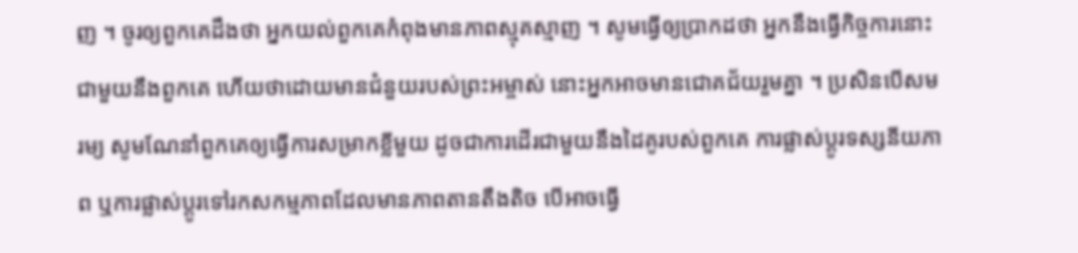ញ ។ ចូរឲ្យពួកគេដឹងថា អ្នកយល់ពួកគេកំពុងមានភាពស្មុគស្មាញ ។ សូមធ្វើឲ្យប្រាកដថា អ្នកនឹងធ្វើកិច្ចការនោះជាមួយនឹងពួកគេ ហើយថាដោយមានជំនួយរបស់ព្រះអម្ចាស់ នោះអ្នកអាចមានជោគជ័យរួមគ្នា ។ ប្រសិនបើសមរម្យ សូមណែនាំពួកគេឲ្យធ្វើការសម្រាកខ្លីមួយ ដូចជាការដើរជាមួយនឹងដៃគូរបស់ពួកគេ ការផ្លាស់ប្ដូរទស្សនីយភាព ឬការផ្លាស់ប្ដូរទៅរកសកម្មភាពដែលមានភាពតានតឹងតិច បើអាចធ្វើ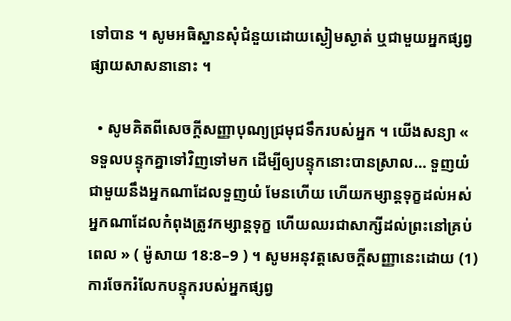ទៅបាន ។ សូមអធិស្ឋានសុំជំនួយដោយស្ងៀមស្ងាត់ ឬជាមួយអ្នកផ្សព្វផ្សាយសាសនានោះ ។

  • សូមគិតពីសេចក្ដីសញ្ញាបុណ្យជ្រមុជទឹករបស់អ្នក ។ យើងសន្យា « ទទួលបន្ទុកគ្នាទៅវិញទៅមក ដើម្បីឲ្យបន្ទុកនោះបានស្រាល… ទួញយំជាមួយនឹងអ្នកណាដែលទួញយំ មែនហើយ ហើយកម្សាន្តទុក្ខដល់អស់អ្នកណាដែលកំពុងត្រូវកម្សាន្តទុក្ខ ហើយឈរជាសាក្សីដល់ព្រះនៅគ្រប់ពេល » ( ម៉ូសាយ 18:8–9 ) ។ សូមអនុវត្តសេចក្ដីសញ្ញានេះដោយ (1) ការចែករំលែកបន្ទុករបស់អ្នកផ្សព្វ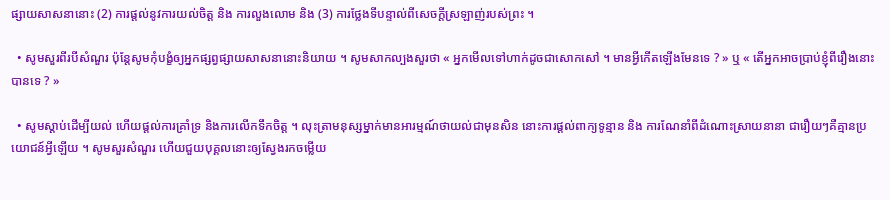ផ្សាយសាសនានោះ (2) ការផ្ដល់នូវការយល់ចិត្ត និង ការលួងលោម និង (3) ការថ្លែងទីបន្ទាល់ពីសេចក្ដីស្រឡាញ់របស់ព្រះ ។

  • សូមសួរពីរបីសំណួរ ប៉ុន្តែសូមកុំបង្ខំឲ្យអ្នកផ្សព្វផ្សាយសាសនានោះនិយាយ ។ សូមសាកល្បងសួរថា « អ្នកមើលទៅហាក់ដូចជាសោកសៅ ។ មានអ្វីកើតឡើងមែនទេ ? » ឬ « តើអ្នកអាចប្រាប់ខ្ញុំពីរឿងនោះបានទេ ? »

  • សូមស្ដាប់ដើម្បីយល់ ហើយផ្ដល់ការគ្រាំទ្រ និងការលើកទឹកចិត្ត ។ លុះត្រាមនុស្សម្នាក់មានអារម្មណ៍ថាយល់ជាមុនសិន នោះការផ្ដល់ពាក្យទូន្មាន និង ការណែនាំពីដំណោះស្រាយនានា ជារឿយៗគឺគ្មានប្រយោជន៍អ្វីឡើយ ។ សូមសួរសំណួរ ហើយជួយបុគ្គលនោះឲ្យស្វែងរកចម្លើយ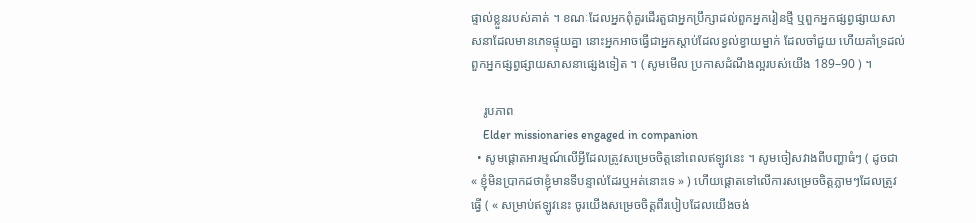ផ្ទាល់ខ្លួនរបស់គាត់ ។ ខណៈដែលអ្នកពុំគួរដើរតួជាអ្នកប្រឹក្សាដល់ពួកអ្នករៀនថ្មី ឬពួកអ្នកផ្សព្វផ្សាយសាសនាដែលមានភេទផ្ទុយគ្នា នោះអ្នកអាចធ្វើជាអ្នកស្ដាប់ដែលខ្វល់ខ្វាយម្នាក់ ដែលចាំជួយ ហើយគាំទ្រដល់ពួកអ្នកផ្សព្វផ្សាយសាសនាផ្សេងទៀត ។ ( សូមមើល ប្រកាសដំណឹងល្អរបស់យើង 189–90 ) ។

    រូបភាព
    Elder missionaries engaged in companion
  • សូមផ្ដោតអារម្មណ៍លើអ្វីដែលត្រូវសម្រេចចិត្តនៅពេលឥឡូវនេះ ។ សូមចៀសវាងពីបញ្ហាធំៗ ( ដូចជា « ខ្ញុំមិនប្រាកដថាខ្ញុំមានទីបន្ទាល់ដែរឬអត់នោះទេ » ) ហើយផ្ដោតទៅលើការសម្រេចចិត្តភ្លាមៗដែលត្រូវធ្វើ ( « សម្រាប់ឥឡូវនេះ ចូរយើងសម្រេចចិត្តពីរបៀបដែលយើងចង់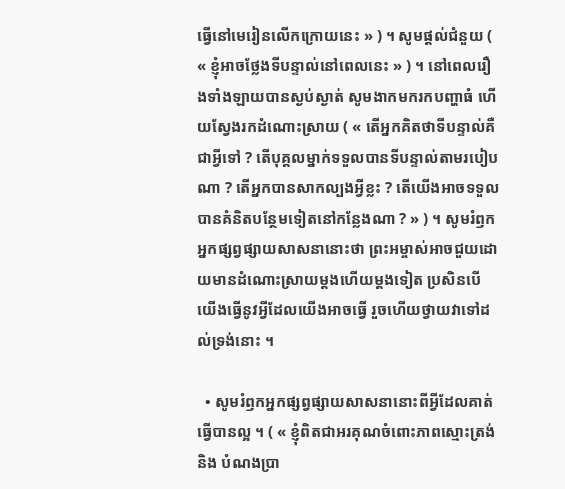ធ្វើនៅមេរៀនលើកក្រោយនេះ » ) ។ សូមផ្ដល់ជំនួយ ( « ខ្ញុំអាចថ្លែងទីបន្ទាល់នៅពេលនេះ » ) ។ នៅពេលរឿងទាំងឡាយបានស្ងប់ស្ងាត់ សូមងាកមករកបញ្ហាធំ ហើយស្វែងរកដំណោះស្រាយ ( « តើអ្នកគិតថាទីបន្ទាល់គឺជាអ្វីទៅ ? តើបុគ្គលម្នាក់ទទួលបានទីបន្ទាល់តាមរបៀបណា ? តើអ្នកបានសាកល្បងអ្វីខ្លះ ? តើយើងអាចទទួលបានគំនិតបន្ថែមទៀតនៅកន្លែងណា ? » ) ។ សូមរំឭកអ្នកផ្សព្វផ្សាយសាសនានោះថា ព្រះអម្ចាស់អាចជួយដោយមានដំណោះស្រាយម្ដងហើយម្ដងទៀត ប្រសិនបើយើងធ្វើនូវអ្វីដែលយើងអាចធ្វើ រួចហើយថ្វាយវាទៅដល់ទ្រង់នោះ ។

  • សូមរំឭកអ្នកផ្សព្វផ្សាយសាសនានោះពីអ្វីដែលគាត់ធ្វើបានល្អ ។ ( « ខ្ញុំពិតជាអរគុណចំពោះភាពស្មោះត្រង់ និង បំណងប្រា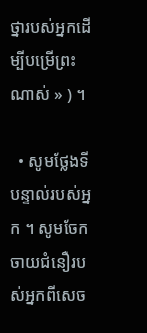ថ្នារបស់អ្នកដើម្បីបម្រើព្រះណាស់ » ) ។

  • សូមថ្លែងទីបន្ទាល់របស់អ្នក ។ សូមចែកចាយជំនឿរបស់អ្នកពីសេច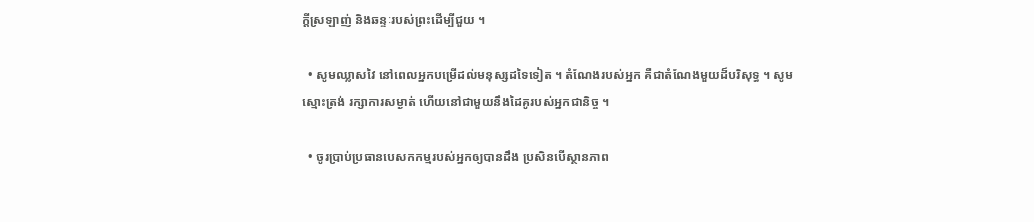ក្ដីស្រឡាញ់ និងឆន្ទៈរបស់ព្រះដើម្បីជួយ ។

  • សូមឈ្លាសវៃ នៅពេលអ្នកបម្រើដល់មនុស្សដទៃទៀត ។ តំណែងរបស់អ្នក គឺជាតំណែងមួយដ៏បរិសុទ្ធ ។ សូមស្មោះត្រង់ រក្សាការសម្ងាត់ ហើយនៅជាមួយនឹងដៃគូរបស់អ្នកជានិច្ច ។

  • ចូរប្រាប់ប្រធានបេសកកម្មរបស់អ្នកឲ្យបានដឹង ប្រសិនបើស្ថានភាព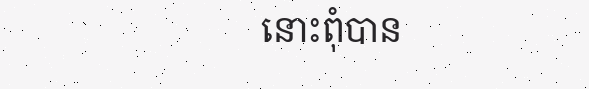នោះពុំបាន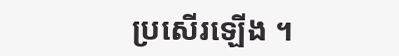ប្រសើរឡើង ។